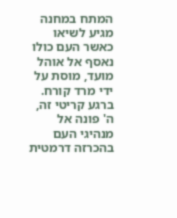המתח במחנה מגיע לשיאו כאשר העם כולו נאסף אל אוהל מועד, מוסת על ידי מרד קורח. ברגע קריטי זה, ה' פונה אל מנהיגי העם בהכרזה דרמטית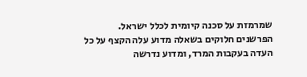שמרמזת על סכנה קיומית לכלל ישראל.
הפרשנים חלוקים בשאלה מדוע עלה הקצף על כל העדה בעקבות המרד, ומדוע נדרשה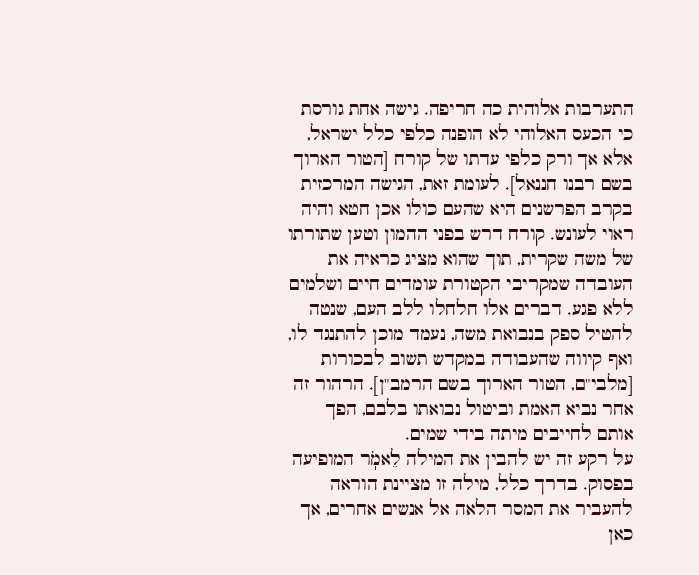התערבות אלוהית כה חריפה. גישה אחת גורסת כי הכעס האלוהי לא הופנה כלפי כלל ישראל, אלא אך ורק כלפי עדתו של קורח [הטור הארוך בשם רבנו חננאל]. לעומת זאת, הגישה המרכזית בקרב הפרשנים היא שהעם כולו אכן חטא והיה ראוי לעונש. קורח דרש בפני ההמון וטען שתורתו של משה שקרית, תוך שהוא מציג כראיה את העובדה שמקריבי הקטורת עומדים חיים ושלמים ללא פגע. דברים אלו חלחלו ללב העם, שנטה להטיל ספק בנבואת משה, נעמד מוכן להתנגד לו, ואף קיווה שהעבודה במקדש תשוב לבכורות [מלבי"ם, הטור הארוך בשם הרמב"ן]. הרהור זה אחר נביא האמת וביטול נבואתו בלבם, הפך אותם לחייבים מיתה בידי שמים.
על רקע זה יש להבין את המילה לֵאמֹֽר המופיעה בפסוק. בדרך כלל, מילה זו מציינת הוראה להעביר את המסר הלאה אל אנשים אחרים, אך כאן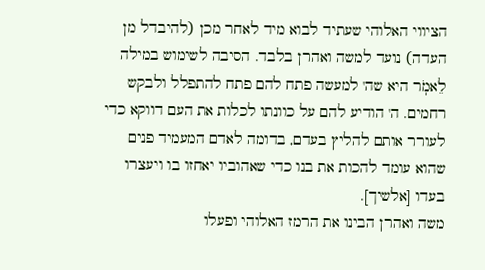הציווי האלוהי שעתיד לבוא מיד לאחר מכן (להיבדל מן העדה) נועד למשה ואהרן בלבד. הסיבה לשימוש במילה לֵאמֹֽר היא שה' למעשה פתח להם פתח להתפלל ולבקש רחמים. ה' הודיע להם על כוונתו לכלות את העם דווקא כדי לעורר אותם להליץ בעדם, בדומה לאדם המעמיד פנים שהוא עומד להכות את בנו כדי שאהוביו יאחזו בו ויעצרו בעדו [אלשיך].
משה ואהרן הבינו את הרמז האלוהי ופעלו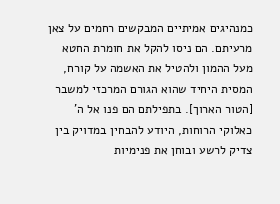כמנהיגים אמיתיים המבקשים רחמים על צאן מרעיתם. הם ניסו להקל את חומרת החטא מעל ההמון ולהטיל את האשמה על קורח, המסית היחיד שהוא הגורם המרכזי למשבר [הטור הארוך]. בתפילתם הם פנו אל ה' כאלוקי הרוחות, היודע להבחין במדויק בין צדיק לרשע ובוחן את פנימיות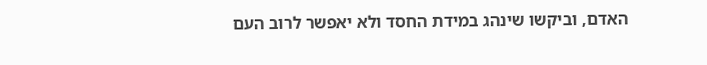האדם, וביקשו שינהג במידת החסד ולא יאפשר לרוב העם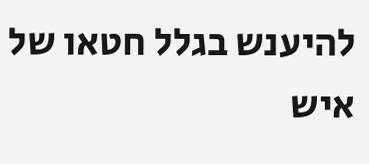להיענש בגלל חטאו של איש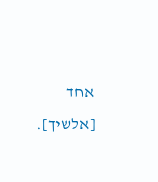אחד [אלשיך].